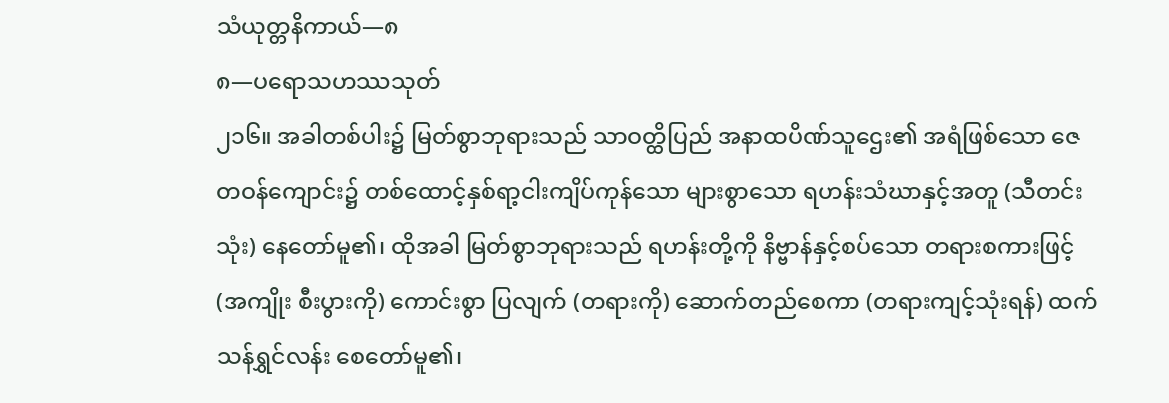သံယုတ္တနိကာယ်—၈
၈—ပရောသဟဿသုတ်
၂၁၆။ အခါတစ်ပါး၌ မြတ်စွာဘုရားသည် သာဝတ္ထိပြည် အနာထပိဏ်သူဌေး၏ အရံဖြစ်သော ဇေတဝန်ကျောင်း၌ တစ်ထောင့်နှစ်ရာ့ငါးကျိပ်ကုန်သော များစွာသော ရဟန်းသံဃာနှင့်အတူ (သီတင်းသုံး) နေတော်မူ၏၊ ထိုအခါ မြတ်စွာဘုရားသည် ရဟန်းတို့ကို နိဗ္ဗာန်နှင့်စပ်သော တရားစကားဖြင့် (အကျိုး စီးပွားကို) ကောင်းစွာ ပြလျက် (တရားကို) ဆောက်တည်စေကာ (တရားကျင့်သုံးရန်) ထက်သန်ရွှင်လန်း စေတော်မူ၏၊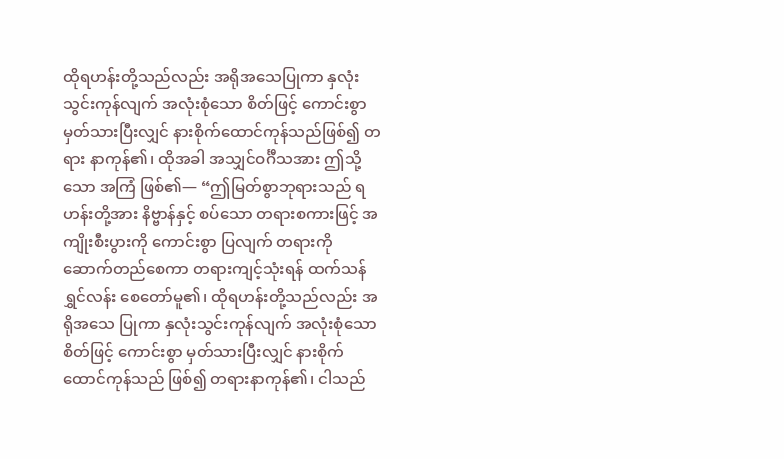ထိုရဟန်းတို့သည်လည်း အရိုအသေပြုကာ နှလုံးသွင်းကုန်လျက် အလုံးစုံသော စိတ်ဖြင့် ကောင်းစွာ မှတ်သားပြီးလျှင် နားစိုက်ထောင်ကုန်သည်ဖြစ်၍ တရား နာကုန်၏၊ ထိုအခါ အသျှင်ဝင်္ဂီသအား ဤသို့သော အကြံ ဖြစ်၏— “ဤမြတ်စွာဘုရားသည် ရဟန်းတို့အား နိဗ္ဗာန်နှင့် စပ်သော တရားစကားဖြင့် အကျိုးစီးပွားကို ကောင်းစွာ ပြလျက် တရားကို ဆောက်တည်စေကာ တရားကျင့်သုံးရန် ထက်သန်ရွှင်လန်း စေတော်မူ၏၊ ထိုရဟန်းတို့သည်လည်း အရိုအသေ ပြုကာ နှလုံးသွင်းကုန်လျက် အလုံးစုံသော စိတ်ဖြင့် ကောင်းစွာ မှတ်သားပြီးလျှင် နားစိုက်ထောင်ကုန်သည် ဖြစ်၍ တရားနာကုန်၏၊ ငါသည်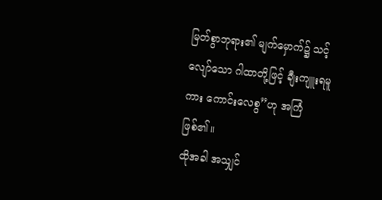မြတ်စွာဘုရား၏ မျက်မှောက်၌ သင့်လျော်သော ဂါထာတို့ဖြင့် ချီးကျူးရမူကား ကောင်းလေစွ”ဟု အကြံ ဖြစ်၏။
ထိုအခါ အသျှင်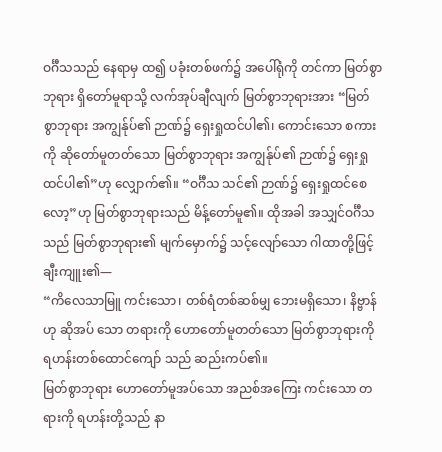ဝင်္ဂီသသည် နေရာမှ ထ၍ ပခုံးတစ်ဖက်၌ အပေါ်ရုံကို တင်ကာ မြတ်စွာဘုရား ရှိတော်မူရာသို့ လက်အုပ်ချီလျက် မြတ်စွာဘုရားအား “မြတ်စွာဘုရား အကျွန်ုပ်၏ ဉာဏ်၌ ရှေးရှုထင်ပါ၏၊ ကောင်းသော စကားကို ဆိုတော်မူတတ်သော မြတ်စွာဘုရား အကျွန်ုပ်၏ ဉာဏ်၌ ရှေးရှုထင်ပါ၏”ဟု လျှောက်၏။ “ဝင်္ဂီသ သင်၏ ဉာဏ်၌ ရှေးရှုထင်စေလော့”ဟု မြတ်စွာဘုရားသည် မိန့်တော်မူ၏။ ထိုအခါ အသျှင်ဝင်္ဂီသသည် မြတ်စွာဘုရား၏ မျက်မှောက်၌ သင့်လျော်သော ဂါထာတို့ဖြင့် ချီးကျူး၏—
“ကိလေသာမြူ ကင်းသော၊ တစ်ရံတစ်ဆစ်မျှ ဘေးမရှိသော၊ နိဗ္ဗာန်ဟု ဆိုအပ် သော တရားကို ဟောတော်မူတတ်သော မြတ်စွာဘုရားကို ရဟန်းတစ်ထောင်ကျော် သည် ဆည်းကပ်၏။
မြတ်စွာဘုရား ဟောတော်မူအပ်သော အညစ်အကြေး ကင်းသော တရားကို ရဟန်းတို့သည် နာ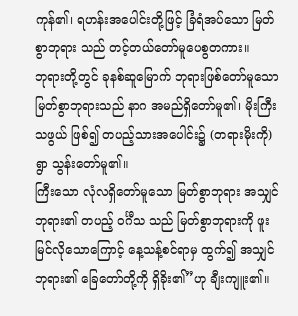ကုန်၏၊ ရဟန်းအပေါင်းတို့ဖြင့် ခြံရံအပ်သော မြတ်စွာဘုရား သည် တင့်တယ်တော်မူပေစွတကား။
ဘုရားတို့တွင် ခုနစ်ဆူမြောက် ဘုရားဖြစ်တော်မူသော မြတ်စွာဘုရားသည် နာဂ အမည်ရှိတော်မူ၏၊ မိုးကြီးသဖွယ် ဖြစ်၍ တပည့်သားအပေါင်း၌ (တရားမိုးကို) ရွာ သွန်းတော်မူ၏။
ကြီးသော လုံလရှိတော်မူသော မြတ်စွာဘုရား အသျှင်ဘုရား၏ တပည့် ဝင်္ဂီသ သည် မြတ်စွာဘုရားကို ဖူးမြင်လိုသောကြောင့် နေ့သန့်စင်ရာမှ ထွက်၍ အသျှင် ဘုရား၏ ခြေတော်တို့ကို ရှိခိုး၏”ဟု ချီးကျူး၏။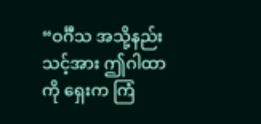“ဝင်္ဂီသ အသို့နည်း သင့်အား ဤဂါထာကို ရှေးက ကြံ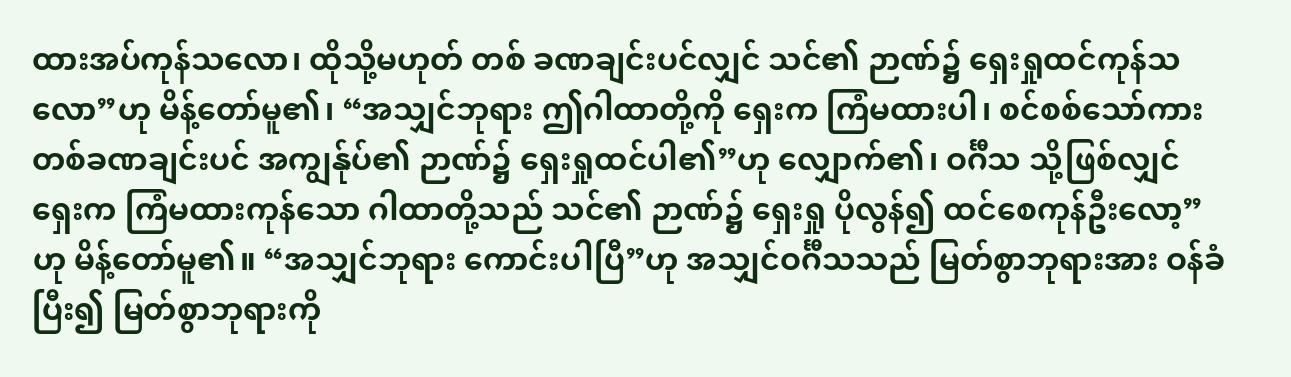ထားအပ်ကုန်သလော၊ ထိုသို့မဟုတ် တစ် ခဏချင်းပင်လျှင် သင်၏ ဉာဏ်၌ ရှေးရှုထင်ကုန်သလော”ဟု မိန့်တော်မူ၏၊ “အသျှင်ဘုရား ဤဂါထာတို့ကို ရှေးက ကြံမထားပါ၊ စင်စစ်သော်ကား တစ်ခဏချင်းပင် အကျွန်ုပ်၏ ဉာဏ်၌ ရှေးရှုထင်ပါ၏”ဟု လျှောက်၏၊ ဝင်္ဂီသ သို့ဖြစ်လျှင် ရှေးက ကြံမထားကုန်သော ဂါထာတို့သည် သင်၏ ဉာဏ်၌ ရှေးရှု ပိုလွန်၍ ထင်စေကုန်ဦးလော့”ဟု မိန့်တော်မူ၏။ “အသျှင်ဘုရား ကောင်းပါပြီ”ဟု အသျှင်ဝင်္ဂီသသည် မြတ်စွာဘုရားအား ဝန်ခံပြီး၍ မြတ်စွာဘုရားကို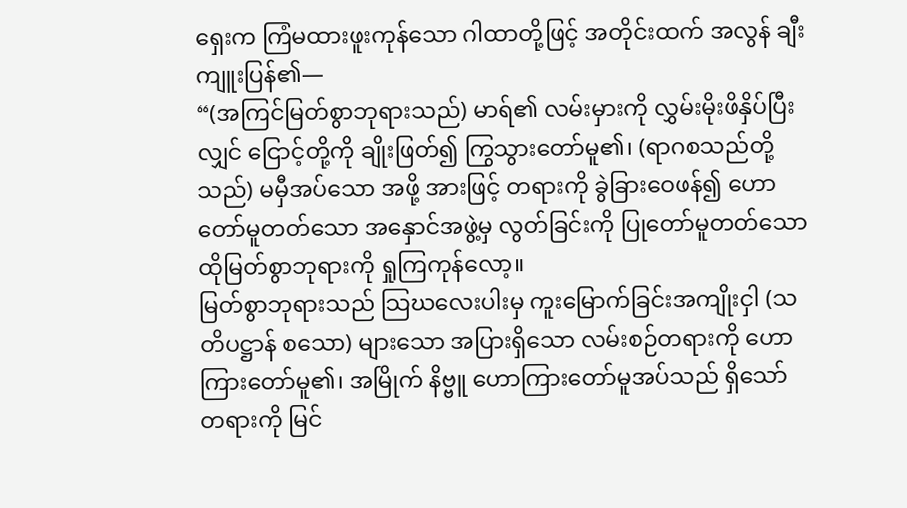ရှေးက ကြံမထားဖူးကုန်သော ဂါထာတို့ဖြင့် အတိုင်းထက် အလွန် ချီးကျူးပြန်၏—
“(အကြင်မြတ်စွာဘုရားသည်) မာရ်၏ လမ်းမှားကို လွှမ်းမိုးဖိနှိပ်ပြီးလျှင် ငြောင့်တို့ကို ချိုးဖြတ်၍ ကြွသွားတော်မူ၏၊ (ရာဂစသည်တို့သည်) မမှီအပ်သော အဖို့ အားဖြင့် တရားကို ခွဲခြားဝေဖန်၍ ဟောတော်မူတတ်သော အနှောင်အဖွဲ့မှ လွတ်ခြင်းကို ပြုတော်မူတတ်သော ထိုမြတ်စွာဘုရားကို ရှုကြကုန်လော့။
မြတ်စွာဘုရားသည် သြဃလေးပါးမှ ကူးမြောက်ခြင်းအကျိုးငှါ (သတိပဋ္ဌာန် စသော) များသော အပြားရှိသော လမ်းစဉ်တရားကို ဟောကြားတော်မူ၏၊ အမြိုက် နိဗ္ဗူ ဟောကြားတော်မူအပ်သည် ရှိသော် တရားကို မြင်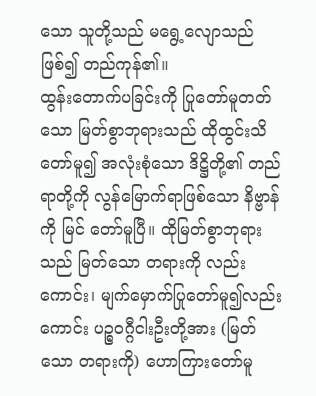သော သူတို့သည် မရွေ့လျောသည် ဖြစ်၍ တည်ကုန်၏။
ထွန်းတောက်ပခြင်းကို ပြုတော်မူတတ်သော မြတ်စွာဘုရားသည် ထိုထွင်းသိတော်မူ၍ အလုံးစုံသော ဒိဋ္ဌိတို့၏ တည်ရာတို့ကို လွန်မြောက်ရာဖြစ်သော နိဗ္ဗာန်ကို မြင် တော်မူပြီ။ ထိုမြတ်စွာဘုရားသည် မြတ်သော တရားကို လည်းကောင်း၊ မျက်မှောက်ပြုတော်မူ၍လည်းကောင်း ပဉ္စဝဂ္ဂီငါးဦးတို့အား (မြတ်သော တရားကို) ဟောကြားတော်မူ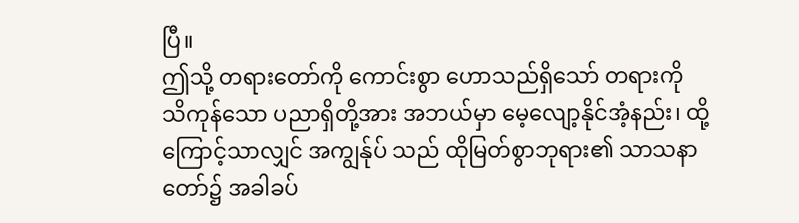ပြီ။
ဤသို့ တရားတော်ကို ကောင်းစွာ ဟောသည်ရှိသော် တရားကို သိကုန်သော ပညာရှိတို့အား အဘယ်မှာ မေ့လျော့နိုင်အံ့နည်း၊ ထို့ကြောင့်သာလျှင် အကျွန်ုပ် သည် ထိုမြတ်စွာဘုရား၏ သာသနာတော်၌ အခါခပ်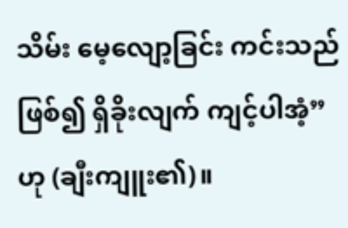သိမ်း မေ့လျော့ခြင်း ကင်းသည် ဖြစ်၍ ရှိခိုးလျက် ကျင့်ပါအံ့”ဟု (ချီးကျူး၏)။